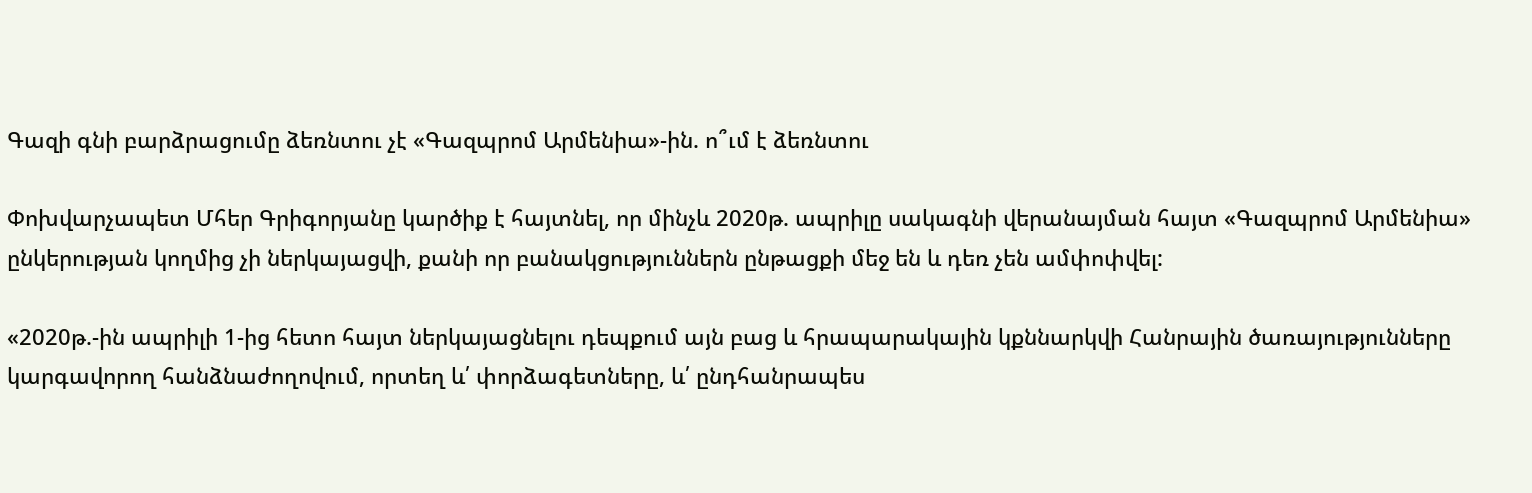Գազի գնի բարձրացումը ձեռնտու չէ «Գազպրոմ Արմենիա»-ին. ո՞ւմ է ձեռնտու

Փոխվարչապետ Մհեր Գրիգորյանը կարծիք է հայտնել, որ մինչև 2020թ. ապրիլը սակագնի վերանայման հայտ «Գազպրոմ Արմենիա» ընկերության կողմից չի ներկայացվի, քանի որ բանակցություններն ընթացքի մեջ են և դեռ չեն ամփոփվել:

«2020թ.-ին ապրիլի 1-ից հետո հայտ ներկայացնելու դեպքում այն բաց և հրապարակային կքննարկվի Հանրային ծառայությունները կարգավորող հանձնաժողովում, որտեղ և՛ փորձագետները, և՛ ընդհանրապես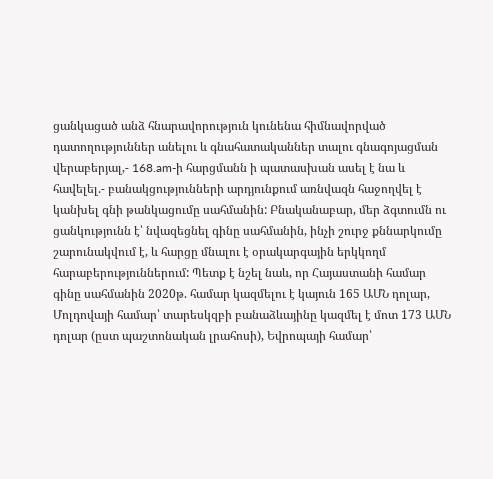ցանկացած անձ հնարավորություն կունենա հիմնավորված դատողություններ անելու և գնահատականներ տալու գնագոյացման վերաբերյալ,- 168.am-ի հարցմանն ի պատասխան ասել է նա և հավելել.- բանակցությունների արդյունքում առնվազն հաջողվել է կանխել գնի թանկացումը սահմանին: Բնականաբար, մեր ձգտումն ու ցանկությունն է՝ նվազեցնել գինը սահմանին, ինչի շուրջ քննարկումը շարունակվում է, և հարցը մնալու է օրակարգային երկկողմ հարաբերություններում: Պետք է նշել նաև, որ Հայաստանի համար գինը սահմանին 2020թ. համար կազմելու է կայուն 165 ԱՄՆ դոլար, Մոլդովայի համար՝ տարեսկզբի բանաձևայինը կազմել է մոտ 173 ԱՄՆ դոլար (ըստ պաշտոնական լրահոսի), Եվրոպայի համար՝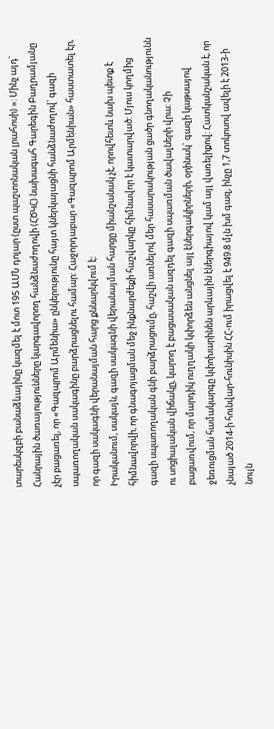տարեսկզբի բանաձևայինը կազմել է մոտ 195 ԱՄՆ դոլար (ըստ պաշտոնական լրահոսի) »: Մինչ այդ` Հանրային ծառայությունները կարգավորող հանձնաժողովի (ՀԾԿՀ) նախագահ Գարեգին Բաղրամյանը չէր բացառել, որ «Գազպրոմ Արմենիա» ընկերությունը հայտ կներկայացնի հանձնաժողով՝ գազի սպառողական սակագինը բարձրացնելու համար: Հաջորդաբար «Գազպրոմ Արմենիան» հաստատել էր, որ գազի սակագնի վերանայման հարց քննարկվում է:
Իրականում, սակայն, գազի սակագնի վերանայման հարցը միանշանակ չէ, որովհետև նախ պետք է հիմնավորվի, որ գնագոյացման մեջ ինքնարժեքի հաշվարկը հիմնավոր է կատարված: Մյուս կողմից գազի սպառողական գնի բարձրացումը, հաշվի առնելով մեր հասարակության ցածր գնողականությունն ու սոցիալական վիճակը, կարող է բացասական ազդել գազի սպառման ծավալների վրա: Չի բացառվում, որ մարդիկ ուղղակի կփորձեն անցնել այլ էներգակիրների, օրինակ` գազի կաթսայով ջեռուցման համակարգը կփոխարինեն արևային էներգիայով կամ այլ վառելիքով: Հատկանշական է, որ չնայած 2014-ի հունվար-հունիսին ՀՀ-ում իրացվել է 949.8 մլն խմ գազ, ինչը 1,7 տոկոսով ավելի է 2013-ի նույն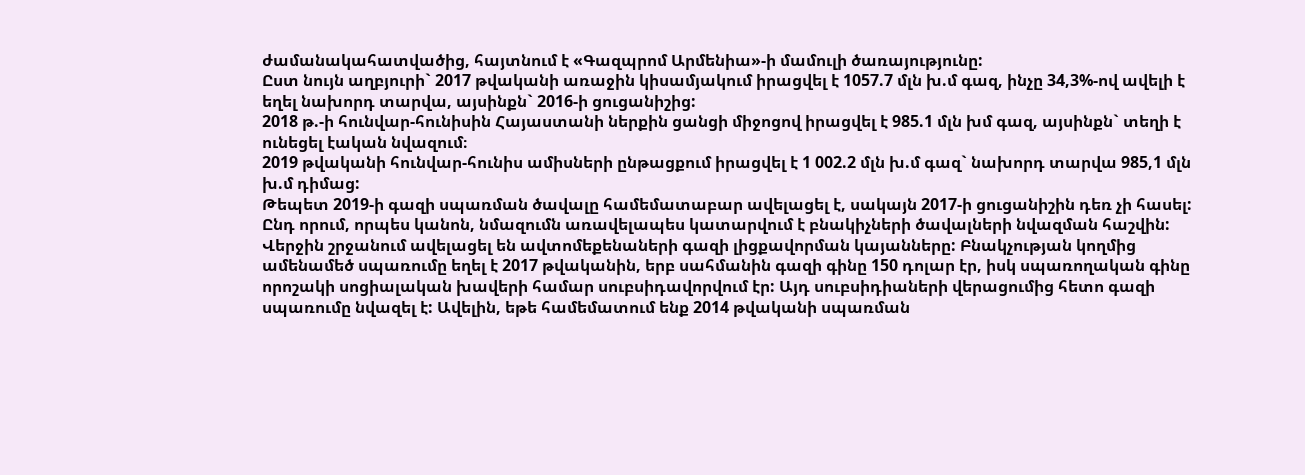ժամանակահատվածից, հայտնում է «Գազպրոմ Արմենիա»-ի մամուլի ծառայությունը:
Ըստ նույն աղբյուրի` 2017 թվականի առաջին կիսամյակում իրացվել է 1057.7 մլն խ.մ գազ, ինչը 34,3%-ով ավելի է եղել նախորդ տարվա, այսինքն` 2016-ի ցուցանիշից:
2018 թ.-ի հունվար-հունիսին Հայաստանի ներքին ցանցի միջոցով իրացվել է 985.1 մլն խմ գազ, այսինքն` տեղի է ունեցել էական նվազում։
2019 թվականի հունվար-հունիս ամիսների ընթացքում իրացվել է 1 002.2 մլն խ.մ գազ` նախորդ տարվա 985,1 մլն խ.մ դիմաց:
Թեպետ 2019-ի գազի սպառման ծավալը համեմատաբար ավելացել է, սակայն 2017-ի ցուցանիշին դեռ չի հասել: Ընդ որում, որպես կանոն, նմազումն առավելապես կատարվում է բնակիչների ծավալների նվազման հաշվին: Վերջին շրջանում ավելացել են ավտոմեքենաների գազի լիցքավորման կայանները: Բնակչության կողմից ամենամեծ սպառումը եղել է 2017 թվականին, երբ սահմանին գազի գինը 150 դոլար էր, իսկ սպառողական գինը որոշակի սոցիալական խավերի համար սուբսիդավորվում էր: Այդ սուբսիդիաների վերացումից հետո գազի սպառումը նվազել է: Ավելին, եթե համեմատում ենք 2014 թվականի սպառման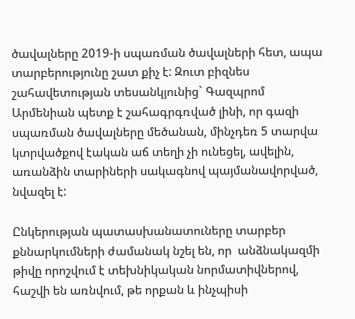ծավալները 2019-ի սպառման ծավալների հետ, ապա տարբերությունը շատ քիչ է: Զուտ բիզնես շահավետության տեսանկյունից` Գազպրոմ Արմենիան պետք է շահագրգռված լինի, որ գազի սպառման ծավալները մեծանան, մինչդեռ 5 տարվա կտրվածքով էական աճ տեղի չի ունեցել, ավելին, առանձին տարիների սակագնով պայմանավորված, նվազել է:

Ընկերության պատասխանատուները տարբեր քննարկումների ժամանակ նշել են, որ  անձնակազմի թիվը որոշվում է տեխնիկական նորմատիվներով, հաշվի են առնվում, թե որքան և ինչպիսի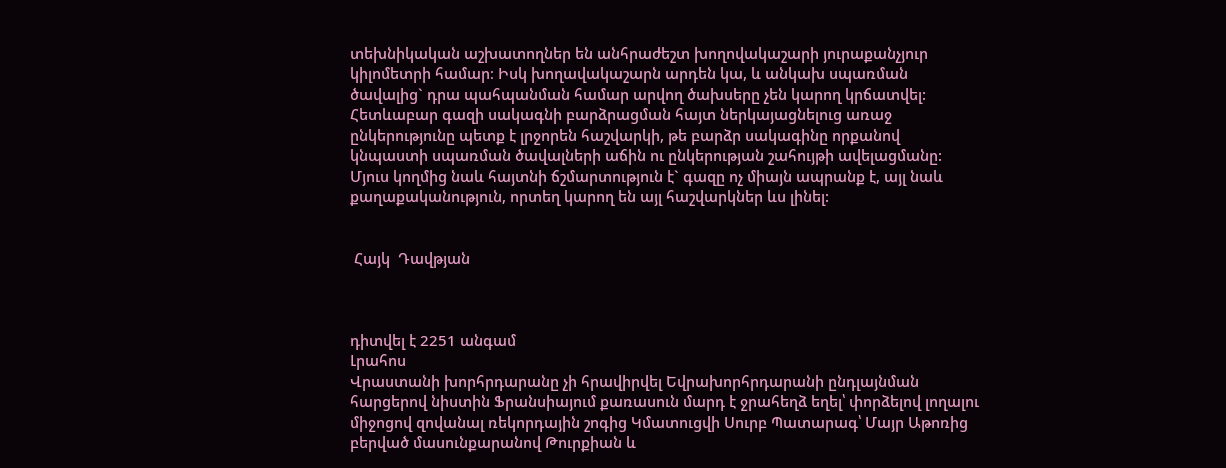տեխնիկական աշխատողներ են անհրաժեշտ խողովակաշարի յուրաքանչյուր կիլոմետրի համար։ Իսկ խողավակաշարն արդեն կա, և անկախ սպառման ծավալից` դրա պահպանման համար արվող ծախսերը չեն կարող կրճատվել: Հետևաբար գազի սակագնի բարձրացման հայտ ներկայացնելուց առաջ ընկերությունը պետք է լրջորեն հաշվարկի, թե բարձր սակագինը որքանով կնպաստի սպառման ծավալների աճին ու ընկերության շահույթի ավելացմանը: Մյուս կողմից նաև հայտնի ճշմարտություն է` գազը ոչ միայն ապրանք է, այլ նաև քաղաքականություն, որտեղ կարող են այլ հաշվարկներ ևս լինել:


 Հայկ  Դավթյան



դիտվել է 2251 անգամ
Լրահոս
Վրաստանի խորհրդարանը չի հրավիրվել Եվրախորհրդարանի ընդլայնման հարցերով նիստին Ֆրանսիայում քառասուն մարդ է ջրահեղձ եղել՝ փորձելով լողալու միջոցով զովանալ ռեկորդային շոգից Կմատուցվի Սուրբ Պատարագ՝ Մայր Աթոռից բերված մասունքարանով Թուրքիան և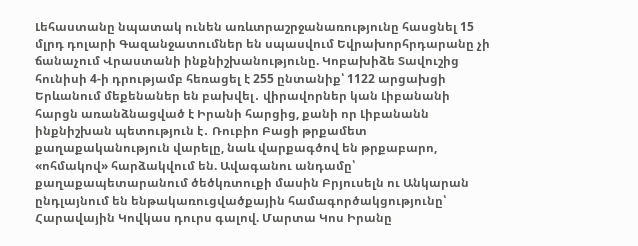Լեհաստանը նպատակ ունեն առևտրաշրջանառությունը հասցնել 15 մլրդ դոլարի Գազանջատումներ են սպասվում Եվրախորհրդարանը չի ճանաչում Վրաստանի ինքնիշխանությունը. Կոբախիձե Տավուշից հունիսի 4-ի դրությամբ հեռացել է 255 ընտանիք՝ 1122 արցախցի Երևանում մեքենաներ են բախվել․ վիրավորներ կան Լիբանանի հարցն առանձնացված է Իրանի հարցից, քանի որ Լիբանանն ինքնիշխան պետություն է․ Ռուբիո Բացի թրքամետ քաղաքականություն վարելը, նաև վարքագծով են թրքաբարո, «ոհմակով» հարձակվում են. Ավագանու անդամը՝ քաղաքապետարանում ծեծկռտուքի մասին Բրյուսելն ու Անկարան ընդլայնում են ենթակառուցվածքային համագործակցությունը՝ Հարավային Կովկաս դուրս գալով. Մարտա Կոս Իրանը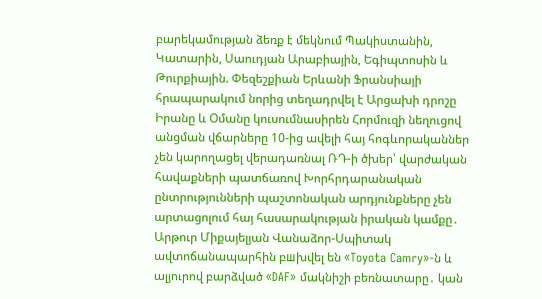բարեկամության ձեռք է մեկնում Պակիստանին, Կատարին, Սաուդյան Արաբիային, Եգիպտոսին և Թուրքիային. Փեզեշքիան Երևանի Ֆրանսիայի հրապարակում նորից տեղադրվել է Արցախի դրոշը Իրանը և Օմանը կուսումնասիրեն Հորմուզի նեղուցով անցման վճարները 10-ից ավելի հայ հոգևորականներ չեն կարողացել վերադառնալ ՌԴ-ի ծխեր՝ վարժական հավաքների պատճառով Խորհրդարանական ընտրությունների պաշտոնական արդյունքները չեն արտացոլում հայ հասարակության իրական կամքը․ Արթուր Միքայելյան Վանաձոր-Սպիտակ ավտոճանապարհին բшխվել են «Toyota Camry»-ն և ալյուրով բարձված «DAF» մակնիշի բեռնատարը․ կան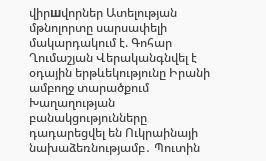վիրшվորներ Ատելության մթնոլորտը սարսափելի մակարդակում է. Գոհար Ղումաշյան Վերականգնվել է օդային երթևեկությունը Իրանի ամբողջ տարածքում Խաղաղության բանակցությունները դադարեցվել են Ուկրաինայի նախաձեռնությամբ․ Պուտին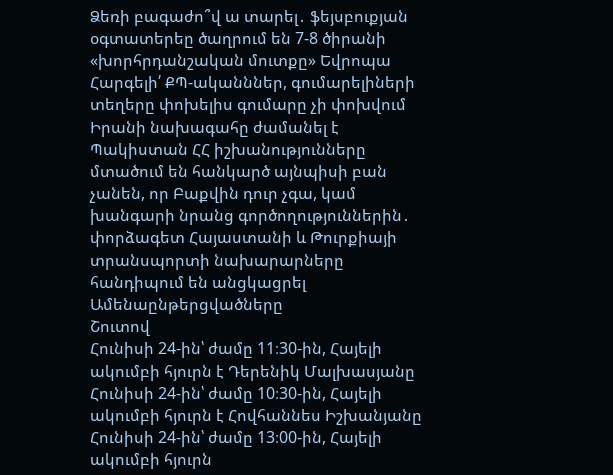Ձեռի բագաժո՞վ ա տարել․ ֆեյսբուքյան օգտատերեը ծաղրում են 7-8 ծիրանի «խորհրդանշական մուտքը» Եվրոպա Հարգելի՛ ՔՊ-ականններ, գումարելիների տեղերը փոխելիս գումարը չի փոխվում Իրանի նախագահը ժամանել է Պակիստան ՀՀ իշխանությունները մտածում են հանկարծ այնպիսի բան չանեն, որ Բաքվին դուր չգա, կամ խանգարի նրանց գործողություններին․ փորձագետ Հայաստանի և Թուրքիայի տրանսպորտի նախարարները հանդիպում են անցկացրել
Ամենաընթերցվածները
Շուտով
Հունիսի 24-ին՝ ժամը 11։30-ին, Հայելի ակումբի հյուրն է Դերենիկ Մալխասյանը Հունիսի 24-ին՝ ժամը 10։30-ին, Հայելի ակումբի հյուրն է Հովհաննես Իշխանյանը Հունիսի 24-ին՝ ժամը 13։00-ին, Հայելի ակումբի հյուրն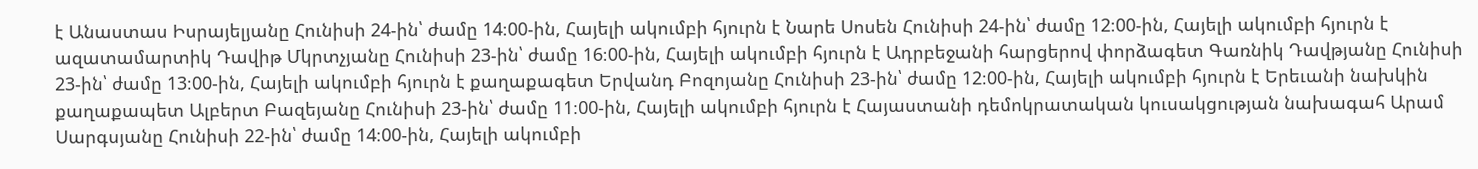է Անաստաս Իսրայելյանը Հունիսի 24-ին՝ ժամը 14։00-ին, Հայելի ակումբի հյուրն է Նարե Սոսեն Հունիսի 24-ին՝ ժամը 12։00-ին, Հայելի ակումբի հյուրն է ազատամարտիկ Դավիթ Մկրտչյանը Հունիսի 23-ին՝ ժամը 16։00-ին, Հայելի ակումբի հյուրն է Ադրբեջանի հարցերով փորձագետ Գառնիկ Դավթյանը Հունիսի 23-ին՝ ժամը 13։00-ին, Հայելի ակումբի հյուրն է քաղաքագետ Երվանդ Բոզոյանը Հունիսի 23-ին՝ ժամը 12։00-ին, Հայելի ակումբի հյուրն է Երեւանի նախկին քաղաքապետ Ալբերտ Բազեյանը Հունիսի 23-ին՝ ժամը 11։00-ին, Հայելի ակումբի հյուրն է Հայաստանի դեմոկրատական կուսակցության նախագահ Արամ Սարգսյանը Հունիսի 22-ին՝ ժամը 14։00-ին, Հայելի ակումբի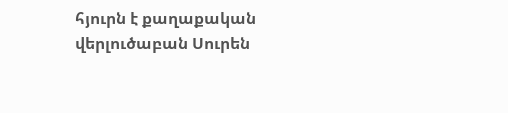հյուրն է քաղաքական վերլուծաբան Սուրեն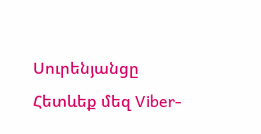Սուրենյանցը
Հետևեք մեզ Viber-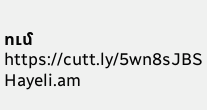ում https://cutt.ly/5wn8sJBS
Hayeli.am